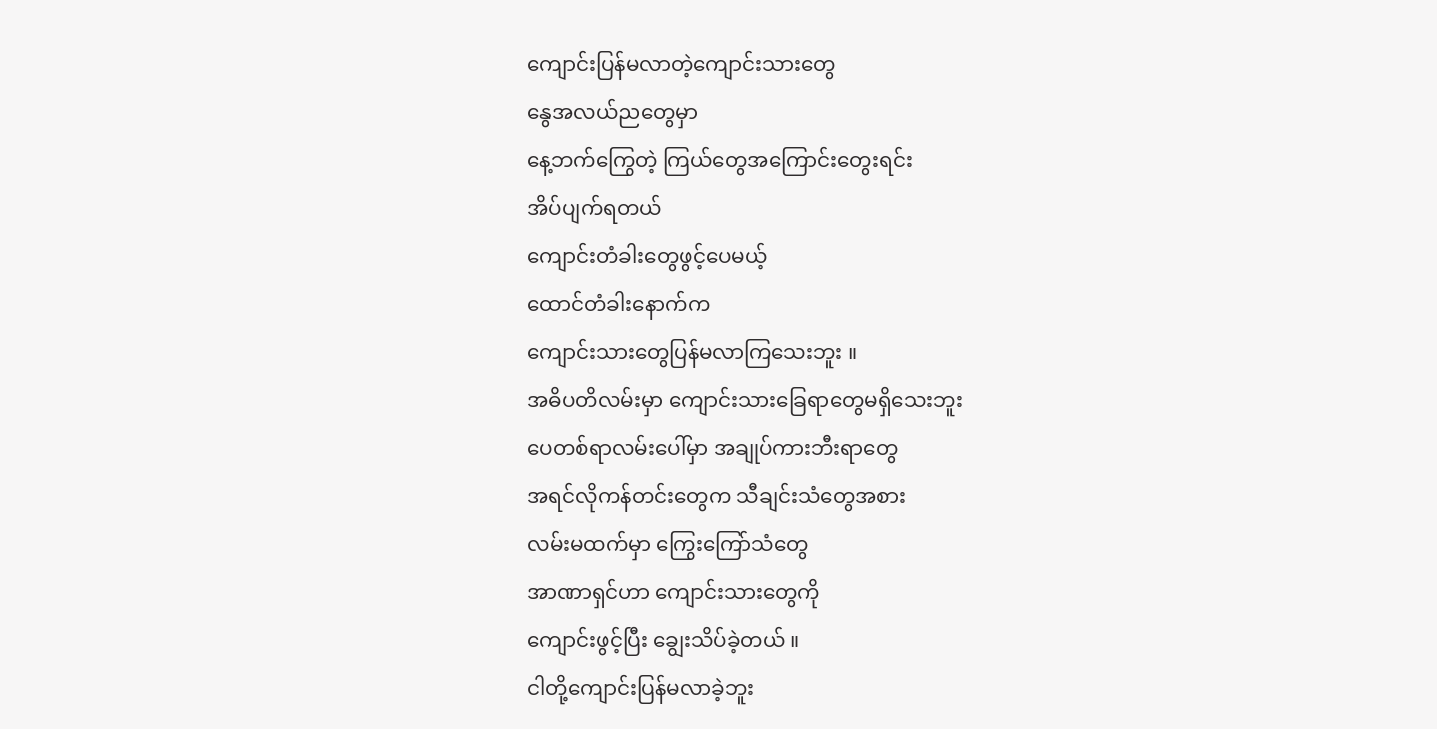ကျောင်းပြန်မလာတဲ့ကျောင်းသားတွေ
နွေအလယ်ညတွေမှာ
နေ့ဘက်ကြွေတဲ့ ကြယ်တွေအကြောင်းတွေးရင်း
အိပ်ပျက်ရတယ်
ကျောင်းတံခါးတွေဖွင့်ပေမယ့်
ထောင်တံခါးနောက်က
ကျောင်းသားတွေပြန်မလာကြသေးဘူး ။
အဓိပတိလမ်းမှာ ကျောင်းသားခြေရာတွေမရှိသေးဘူး
ပေတစ်ရာလမ်းပေါ်မှာ အချုပ်ကားဘီးရာတွေ
အရင်လိုကန်တင်းတွေက သီချင်းသံတွေအစား
လမ်းမထက်မှာ ကြွေးကြော်သံတွေ
အာဏာရှင်ဟာ ကျောင်းသားတွေကို
ကျောင်းဖွင့်ပြီး ချွေးသိပ်ခဲ့တယ် ။
ငါတို့ကျောင်းပြန်မလာခဲ့ဘူး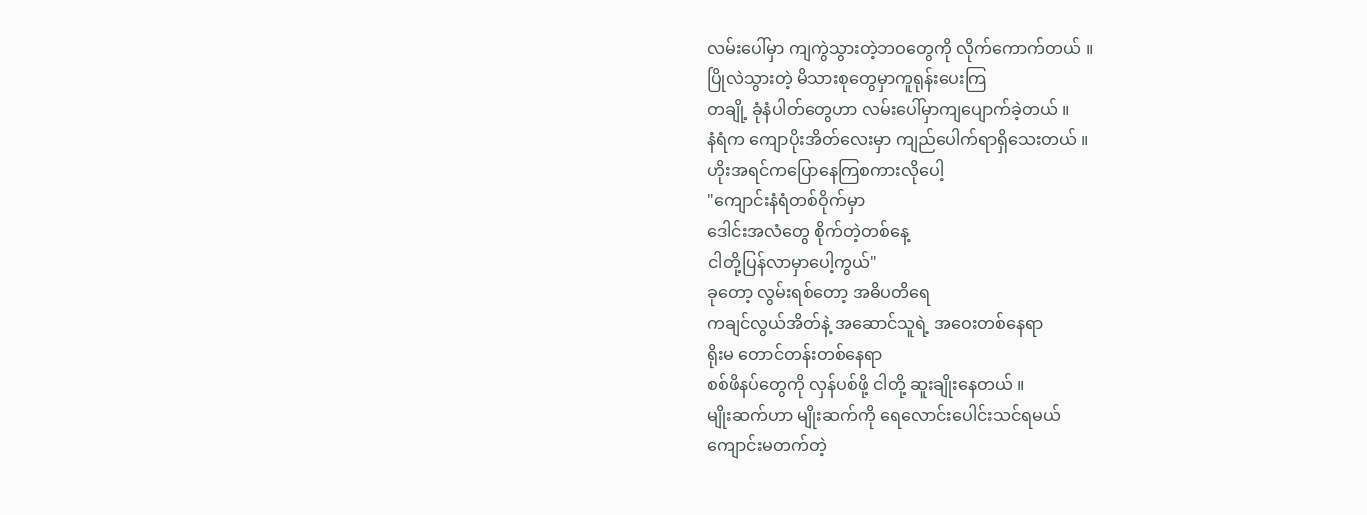လမ်းပေါ်မှာ ကျကွဲသွားတဲ့ဘဝတွေကို လိုက်ကောက်တယ် ။
ပြိုလဲသွားတဲ့ မိသားစုတွေမှာကူရုန်းပေးကြ
တချို့ ခုံနံပါတ်တွေဟာ လမ်းပေါ်မှာကျပျောက်ခဲ့တယ် ။
နံရံက ကျောပိုးအိတ်လေးမှာ ကျည်ပေါက်ရာရှိသေးတယ် ။
ဟိုးအရင်ကပြောနေကြစကားလိုပေါ့
"ကျောင်းနံရံတစ်ဝိုက်မှာ
ဒေါင်းအလံတွေ စိုက်တဲ့တစ်နေ့
ငါတို့ပြန်လာမှာပေါ့ကွယ်"
ခုတော့ လွမ်းရစ်တော့ အဓိပတိရေ
ကချင်လွယ်အိတ်နဲ့ အဆောင်သူရဲ့ အဝေးတစ်နေရာ
ရိုးမ တောင်တန်းတစ်နေရာ
စစ်ဖိနပ်တွေကို လှန်ပစ်ဖို့ ငါတို့ ဆူးချိုးနေတယ် ။
မျိုးဆက်ဟာ မျိုးဆက်ကို ရေလောင်းပေါင်းသင်ရမယ်
ကျောင်းမတက်တဲ့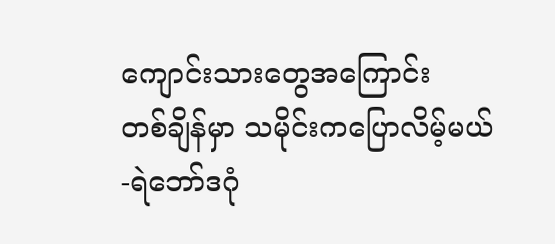ကျောင်းသားတွေအကြောင်း
တစ်ချိန်မှာ သမိုင်းကပြောလိမ့်မယ်
-ရဲဘော်ဒဂုံ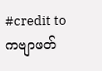#credit to ကဗျာဖတ်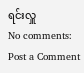ရင်းလှူ
No comments:
Post a Comment